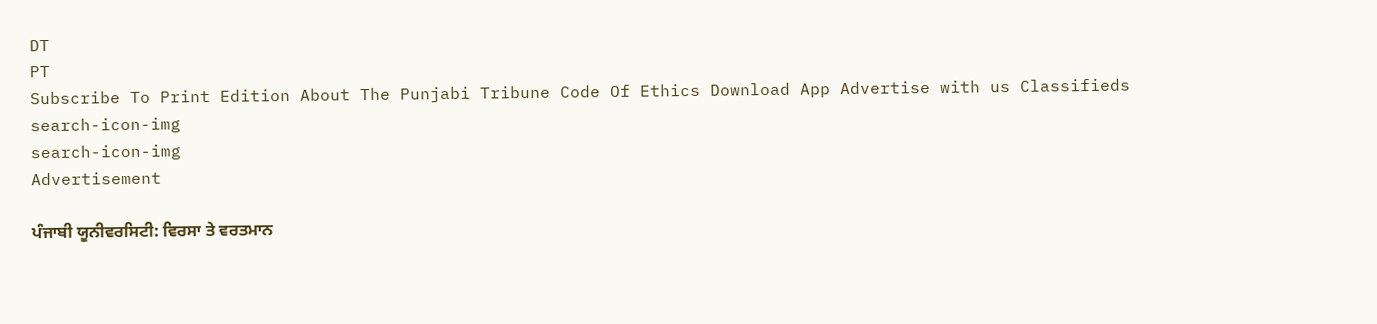DT
PT
Subscribe To Print Edition About The Punjabi Tribune Code Of Ethics Download App Advertise with us Classifieds
search-icon-img
search-icon-img
Advertisement

ਪੰਜਾਬੀ ਯੂਨੀਵਰਸਿਟੀ: ਵਿਰਸਾ ਤੇ ਵਰਤਮਾਨ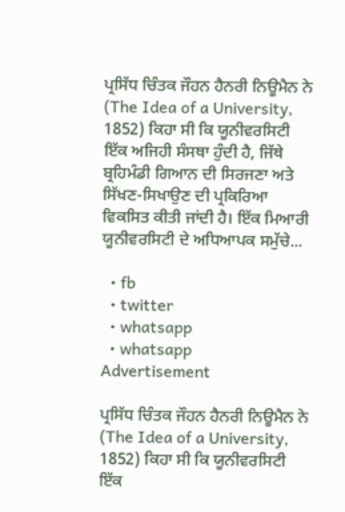ਪ੍ਰਸਿੱਧ ਚਿੰਤਕ ਜੌਹਨ ਹੈਨਰੀ ਨਿਊਮੈਨ ਨੇ (The Idea of a University, 1852) ਕਿਹਾ ਸੀ ਕਿ ਯੂਨੀਵਰਸਿਟੀ ਇੱਕ ਅਜਿਹੀ ਸੰਸਥਾ ਹੁੰਦੀ ਹੈ, ਜਿੱਥੇ ਬ੍ਰਹਿਮੰਡੀ ਗਿਆਨ ਦੀ ਸਿਰਜਣਾ ਅਤੇ ਸਿੱਖਣ-ਸਿਖਾਉਣ ਦੀ ਪ੍ਰਕਿਰਿਆ ਵਿਕਸਿਤ ਕੀਤੀ ਜਾਂਦੀ ਹੈ। ਇੱਕ ਮਿਆਰੀ ਯੂਨੀਵਰਸਿਟੀ ਦੇ ਅਧਿਆਪਕ ਸਮੁੱਚੇ...

  • fb
  • twitter
  • whatsapp
  • whatsapp
Advertisement

ਪ੍ਰਸਿੱਧ ਚਿੰਤਕ ਜੌਹਨ ਹੈਨਰੀ ਨਿਊਮੈਨ ਨੇ (The Idea of a University, 1852) ਕਿਹਾ ਸੀ ਕਿ ਯੂਨੀਵਰਸਿਟੀ ਇੱਕ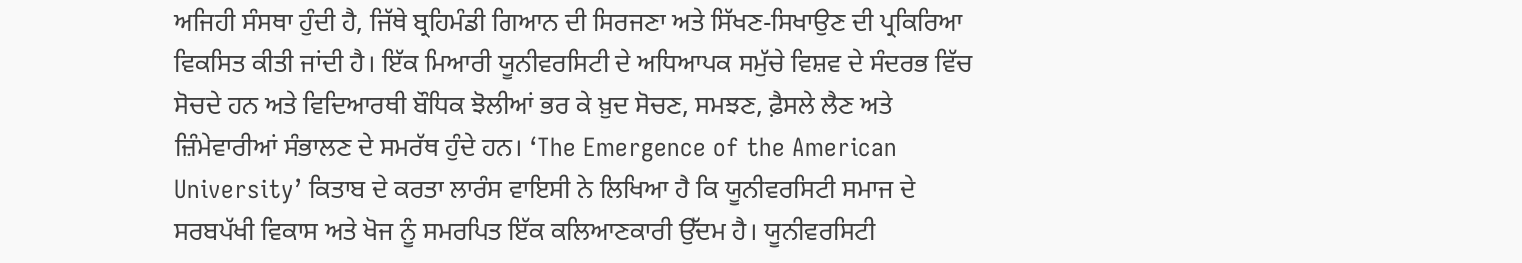ਅਜਿਹੀ ਸੰਸਥਾ ਹੁੰਦੀ ਹੈ, ਜਿੱਥੇ ਬ੍ਰਹਿਮੰਡੀ ਗਿਆਨ ਦੀ ਸਿਰਜਣਾ ਅਤੇ ਸਿੱਖਣ-ਸਿਖਾਉਣ ਦੀ ਪ੍ਰਕਿਰਿਆ ਵਿਕਸਿਤ ਕੀਤੀ ਜਾਂਦੀ ਹੈ। ਇੱਕ ਮਿਆਰੀ ਯੂਨੀਵਰਸਿਟੀ ਦੇ ਅਧਿਆਪਕ ਸਮੁੱਚੇ ਵਿਸ਼ਵ ਦੇ ਸੰਦਰਭ ਵਿੱਚ ਸੋਚਦੇ ਹਨ ਅਤੇ ਵਿਦਿਆਰਥੀ ਬੌਧਿਕ ਝੋਲੀਆਂ ਭਰ ਕੇ ਖ਼ੁਦ ਸੋਚਣ, ਸਮਝਣ, ਫ਼ੈਸਲੇ ਲੈਣ ਅਤੇ ਜ਼ਿੰਮੇਵਾਰੀਆਂ ਸੰਭਾਲਣ ਦੇ ਸਮਰੱਥ ਹੁੰਦੇ ਹਨ। ‘The Emergence of the American University’ ਕਿਤਾਬ ਦੇ ਕਰਤਾ ਲਾਰੰਸ ਵਾਇਸੀ ਨੇ ਲਿਖਿਆ ਹੈ ਕਿ ਯੂਨੀਵਰਸਿਟੀ ਸਮਾਜ ਦੇ ਸਰਬਪੱਖੀ ਵਿਕਾਸ ਅਤੇ ਖੋਜ ਨੂੰ ਸਮਰਪਿਤ ਇੱਕ ਕਲਿਆਣਕਾਰੀ ਉੱਦਮ ਹੈ। ਯੂਨੀਵਰਸਿਟੀ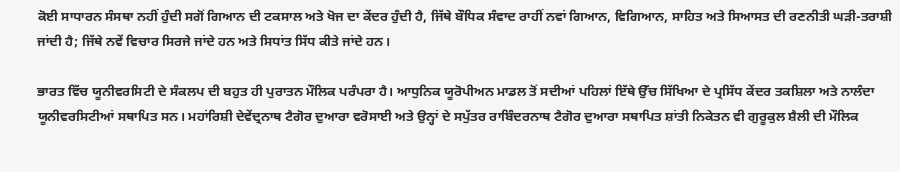ਕੋਈ ਸਾਧਾਰਨ ਸੰਸਥਾ ਨਹੀਂ ਹੁੰਦੀ ਸਗੋਂ ਗਿਆਨ ਦੀ ਟਕਸਾਲ ਅਤੇ ਖੋਜ ਦਾ ਕੇਂਦਰ ਹੁੰਦੀ ਹੈ, ਜਿੱਥੇ ਬੌਧਿਕ ਸੰਵਾਦ ਰਾਹੀਂ ਨਵਾਂ ਗਿਆਨ, ਵਿਗਿਆਨ, ਸਾਹਿਤ ਅਤੇ ਸਿਆਸਤ ਦੀ ਰਣਨੀਤੀ ਘੜੀ-ਤਰਾਸ਼ੀ ਜਾਂਦੀ ਹੈ; ਜਿੱਥੇ ਨਵੇਂ ਵਿਚਾਰ ਸਿਰਜੇ ਜਾਂਦੇ ਹਨ ਅਤੇ ਸਿਧਾਂਤ ਸਿੱਧ ਕੀਤੇ ਜਾਂਦੇ ਹਨ।

ਭਾਰਤ ਵਿੱਚ ਯੂਨੀਵਰਸਿਟੀ ਦੇ ਸੰਕਲਪ ਦੀ ਬਹੁਤ ਹੀ ਪੁਰਾਤਨ ਮੌਲਿਕ ਪਰੰਪਰਾ ਹੈ। ਆਧੁਨਿਕ ਯੂਰੋਪੀਅਨ ਮਾਡਲ ਤੋਂ ਸਦੀਆਂ ਪਹਿਲਾਂ ਇੱਥੇ ਉੱਚ ਸਿੱਖਿਆ ਦੇ ਪ੍ਰਸਿੱਧ ਕੇਂਦਰ ਤਕਸ਼ਿਲਾ ਅਤੇ ਨਾਲੰਦਾ ਯੂਨੀਵਰਸਿਟੀਆਂ ਸਥਾਪਿਤ ਸਨ। ਮਹਾਂਰਿਸ਼ੀ ਦੇਵੇਂਦ੍ਰਨਾਥ ਟੈਗੋਰ ਦੁਆਰਾ ਵਰੋਸਾਈ ਅਤੇ ਉਨ੍ਹਾਂ ਦੇ ਸਪੁੱਤਰ ਰਾਬਿੰਦਰਨਾਥ ਟੈਗੋਰ ਦੁਆਰਾ ਸਥਾਪਿਤ ਸ਼ਾਂਤੀ ਨਿਕੇਤਨ ਵੀ ਗੁਰੂਕੁਲ ਸ਼ੈਲੀ ਦੀ ਮੌਲਿਕ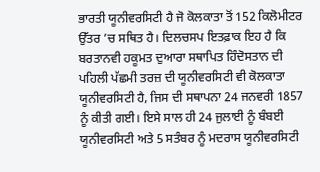ਭਾਰਤੀ ਯੂਨੀਵਰਸਿਟੀ ਹੈ ਜੋ ਕੋਲਕਾਤਾ ਤੋਂ 152 ਕਿਲੋਮੀਟਰ ਉੱਤਰ ’ਚ ਸਥਿਤ ਹੈ। ਦਿਲਚਸਪ ਇਤਫ਼ਾਕ ਇਹ ਹੈ ਕਿ ਬਰਤਾਨਵੀ ਹਕੂਮਤ ਦੁਆਰਾ ਸਥਾਪਿਤ ਹਿੰਦੋਸਤਾਨ ਦੀ ਪਹਿਲੀ ਪੱਛਮੀ ਤਰਜ਼ ਦੀ ਯੂਨੀਵਰਸਿਟੀ ਵੀ ਕੋਲਕਾਤਾ ਯੂਨੀਵਰਸਿਟੀ ਹੈ, ਜਿਸ ਦੀ ਸਥਾਪਨਾ 24 ਜਨਵਰੀ 1857 ਨੂੰ ਕੀਤੀ ਗਈ। ਇਸੇ ਸਾਲ ਹੀ 24 ਜੁਲਾਈ ਨੂੰ ਬੰਬਈ ਯੂਨੀਵਰਸਿਟੀ ਅਤੇ 5 ਸਤੰਬਰ ਨੂੰ ਮਦਰਾਸ ਯੂਨੀਵਰਸਿਟੀ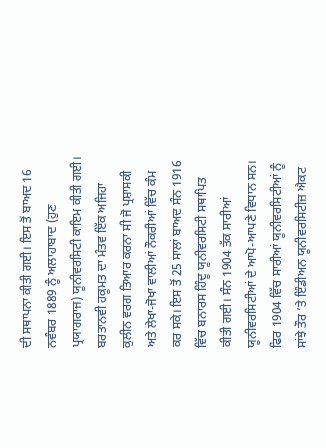ਦੀ ਸਥਾਪਨਾ ਕੀਤੀ ਗਈ। ਇਸ ਤੋਂ ਬਾਅਦ 16 ਨਵੰਬਰ 1889 ਨੂੰ ਅਲਾਹਾਬਾਦ (ਹੁਣ ਪ੍ਰਯਾਗਰਾਜ) ਯੂਨੀਵਰਸਿਟੀ ਕਾਇਮ ਕੀਤੀ ਗਈ। ਬਰਤਾਨਵੀ ਹਕੂਮਤ ਦਾ ਮੰਤਵ ਇੱਕ ਅਜਿਹਾ ਕੁਲੀਨ ਵਰਗ ਤਿਆਰ ਕਰਨਾ ਸੀ ਜੋ ਪ੍ਰਸ਼ਾਸਕੀ ਅਤੇ ਲੇਖਾ-ਜੋਖਾ ਵਾਲੀਆਂ ਨੌਕਰੀਆਂ ਵਿੱਚ ਕੰਮ ਕਰ ਸਕੇ। ਇਸ ਤੋਂ 25 ਸਾਲਾਂ ਬਾਅਦ ਸੰਨ 1916 ਵਿੱਚ ਬਨਾਰਸ ਹਿੰਦੂ ਯੂਨੀਵਰਸਿਟੀ ਸਥਾਪਿਤ ਕੀਤੀ ਗਈ। ਸੰਨ 1904 ਤੱਕ ਸਾਰੀਆਂ ਯੂਨੀਵਰਸਿਟੀਆਂ ਦੇ ਆਪੋ-ਆਪਣੇ ਵਿਧਾਨ ਸਨ। ਫਿਰ 1904 ਵਿੱਚ ਸਾਰੀਆਂ ਯੂਨੀਵਰਸਿਟੀਆਂ ਨੂੰ ਸਾਂਝੇ ਤੌਰ ’ਤੇ ਇੰਡੀਅਨ ਯੂਨੀਵਰਸਿਟੀਜ਼ ਐਕਟ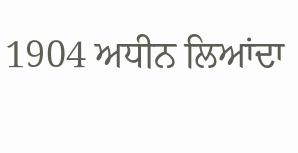1904 ਅਧੀਨ ਲਿਆਂਦਾ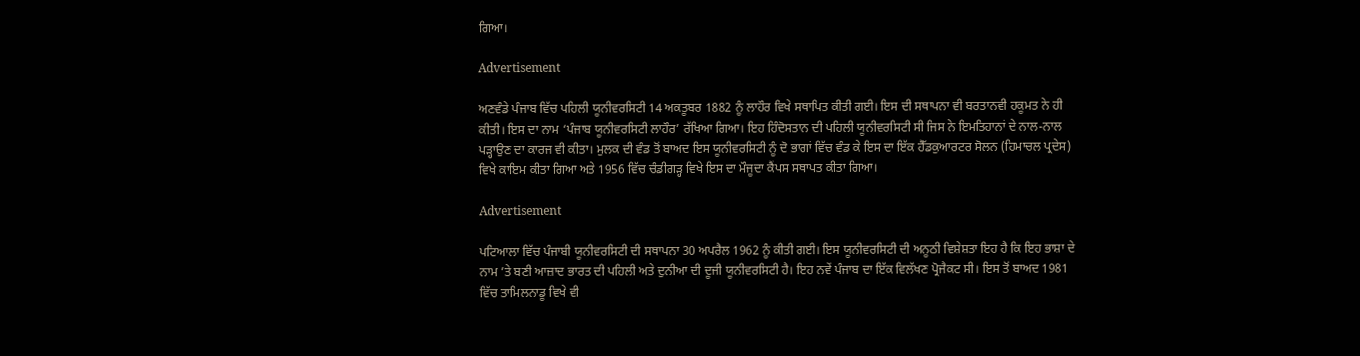ਗਿਆ।

Advertisement

ਅਣਵੰਡੇ ਪੰਜਾਬ ਵਿੱਚ ਪਹਿਲੀ ਯੂਨੀਵਰਸਿਟੀ 14 ਅਕਤੂਬਰ 1882 ਨੂੰ ਲਾਹੌਰ ਵਿਖੇ ਸਥਾਪਿਤ ਕੀਤੀ ਗਈ। ਇਸ ਦੀ ਸਥਾਪਨਾ ਵੀ ਬਰਤਾਨਵੀ ਹਕੂਮਤ ਨੇ ਹੀ ਕੀਤੀ। ਇਸ ਦਾ ਨਾਮ ‘ਪੰਜਾਬ ਯੂਨੀਵਰਸਿਟੀ ਲਾਹੌਰ’ ਰੱਖਿਆ ਗਿਆ। ਇਹ ਹਿੰਦੋਸਤਾਨ ਦੀ ਪਹਿਲੀ ਯੂਨੀਵਰਸਿਟੀ ਸੀ ਜਿਸ ਨੇ ਇਮਤਿਹਾਨਾਂ ਦੇ ਨਾਲ-ਨਾਲ ਪੜ੍ਹਾਉਣ ਦਾ ਕਾਰਜ ਵੀ ਕੀਤਾ। ਮੁਲਕ ਦੀ ਵੰਡ ਤੋਂ ਬਾਅਦ ਇਸ ਯੂਨੀਵਰਸਿਟੀ ਨੂੰ ਦੋ ਭਾਗਾਂ ਵਿੱਚ ਵੰਡ ਕੇ ਇਸ ਦਾ ਇੱਕ ਹੈੱਡਕੁਆਰਟਰ ਸੋਲਨ (ਹਿਮਾਚਲ ਪ੍ਰਦੇਸ) ਵਿਖੇ ਕਾਇਮ ਕੀਤਾ ਗਿਆ ਅਤੇ 1956 ਵਿੱਚ ਚੰਡੀਗੜ੍ਹ ਵਿਖੇ ਇਸ ਦਾ ਮੌਜੂਦਾ ਕੈਂਪਸ ਸਥਾਪਤ ਕੀਤਾ ਗਿਆ।

Advertisement

ਪਟਿਆਲਾ ਵਿੱਚ ਪੰਜਾਬੀ ਯੂਨੀਵਰਸਿਟੀ ਦੀ ਸਥਾਪਨਾ 30 ਅਪਰੈਲ 1962 ਨੂੰ ਕੀਤੀ ਗਈ। ਇਸ ਯੂਨੀਵਰਸਿਟੀ ਦੀ ਅਨੂਠੀ ਵਿਸ਼ੇਸ਼ਤਾ ਇਹ ਹੈ ਕਿ ਇਹ ਭਾਸ਼ਾ ਦੇ ਨਾਮ ’ਤੇ ਬਣੀ ਆਜ਼ਾਦ ਭਾਰਤ ਦੀ ਪਹਿਲੀ ਅਤੇ ਦੁਨੀਆ ਦੀ ਦੂਜੀ ਯੂਨੀਵਰਸਿਟੀ ਹੈ। ਇਹ ਨਵੇਂ ਪੰਜਾਬ ਦਾ ਇੱਕ ਵਿਲੱਖਣ ਪ੍ਰੋਜੈਕਟ ਸੀ। ਇਸ ਤੋਂ ਬਾਅਦ 1981 ਵਿੱਚ ਤਾਮਿਲਨਾਡੂ ਵਿਖੇ ਵੀ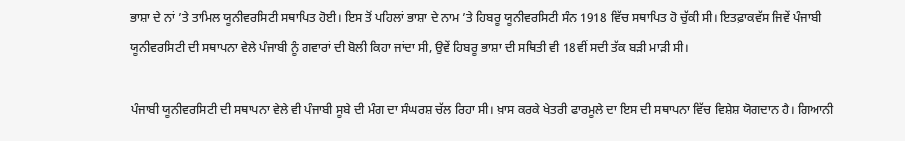ਭਾਸ਼ਾ ਦੇ ਨਾਂ ’ਤੇ ਤਾਮਿਲ ਯੂਨੀਵਰਸਿਟੀ ਸਥਾਪਿਤ ਹੋਈ। ਇਸ ਤੋਂ ਪਹਿਲਾਂ ਭਾਸ਼ਾ ਦੇ ਨਾਮ ’ਤੇ ਹਿਬਰੂ ਯੂਨੀਵਰਸਿਟੀ ਸੰਨ 1918 ਵਿੱਚ ਸਥਾਪਿਤ ਹੋ ਚੁੱਕੀ ਸੀ। ਇਤਫ਼ਾਕਵੱਸ ਜਿਵੇਂ ਪੰਜਾਬੀ ਯੂਨੀਵਰਸਿਟੀ ਦੀ ਸਥਾਪਨਾ ਵੇਲੇ ਪੰਜਾਬੀ ਨੂੰ ਗਵਾਰਾਂ ਦੀ ਬੋਲੀ ਕਿਹਾ ਜਾਂਦਾ ਸੀ, ਉਵੇਂ ਹਿਬਰੂ ਭਾਸ਼ਾ ਦੀ ਸਥਿਤੀ ਵੀ 18ਵੀਂ ਸਦੀ ਤੱਕ ਬੜੀ ਮਾੜੀ ਸੀ।

ਪੰਜਾਬੀ ਯੂਨੀਵਰਸਿਟੀ ਦੀ ਸਥਾਪਨਾ ਵੇਲੇ ਵੀ ਪੰਜਾਬੀ ਸੂਬੇ ਦੀ ਮੰਗ ਦਾ ਸੰਘਰਸ਼ ਚੱਲ ਰਿਹਾ ਸੀ। ਖ਼ਾਸ ਕਰਕੇ ਖੇਤਰੀ ਫਾਰਮੂਲੇ ਦਾ ਇਸ ਦੀ ਸਥਾਪਨਾ ਵਿੱਚ ਵਿਸ਼ੇਸ਼ ਯੋਗਦਾਨ ਹੈ। ਗਿਆਨੀ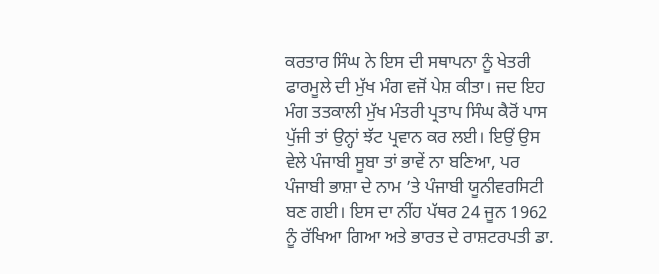ਕਰਤਾਰ ਸਿੰਘ ਨੇ ਇਸ ਦੀ ਸਥਾਪਨਾ ਨੂੰ ਖੇਤਰੀ ਫਾਰਮੂਲੇ ਦੀ ਮੁੱਖ ਮੰਗ ਵਜੋਂ ਪੇਸ਼ ਕੀਤਾ। ਜਦ ਇਹ ਮੰਗ ਤਤਕਾਲੀ ਮੁੱਖ ਮੰਤਰੀ ਪ੍ਰਤਾਪ ਸਿੰਘ ਕੈਰੋਂ ਪਾਸ ਪੁੱਜੀ ਤਾਂ ਉਨ੍ਹਾਂ ਝੱਟ ਪ੍ਰਵਾਨ ਕਰ ਲਈ। ਇਉਂ ਉਸ ਵੇਲੇ ਪੰਜਾਬੀ ਸੂਬਾ ਤਾਂ ਭਾਵੇਂ ਨਾ ਬਣਿਆ, ਪਰ ਪੰਜਾਬੀ ਭਾਸ਼ਾ ਦੇ ਨਾਮ ’ਤੇ ਪੰਜਾਬੀ ਯੂਨੀਵਰਸਿਟੀ ਬਣ ਗਈ। ਇਸ ਦਾ ਨੀਂਹ ਪੱਥਰ 24 ਜੂਨ 1962 ਨੂੰ ਰੱਖਿਆ ਗਿਆ ਅਤੇ ਭਾਰਤ ਦੇ ਰਾਸ਼ਟਰਪਤੀ ਡਾ.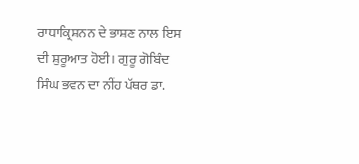ਰਾਧਾਕ੍ਰਿਸ਼ਨਨ ਦੇ ਭਾਸ਼ਣ ਨਾਲ ਇਸ ਦੀ ਸ਼ੁਰੂਆਤ ਹੋਈ। ਗੁਰੂ ਗੋਬਿੰਦ ਸਿੰਘ ਭਵਨ ਦਾ ਨੀਂਹ ਪੱਥਰ ਡਾ.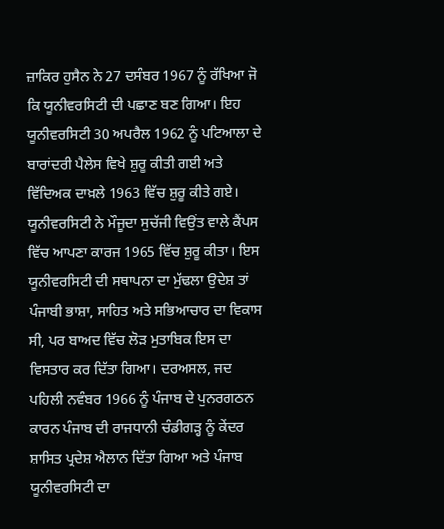ਜ਼ਾਕਿਰ ਹੁਸੈਨ ਨੇ 27 ਦਸੰਬਰ 1967 ਨੂੰ ਰੱਖਿਆ ਜੋ ਕਿ ਯੂਨੀਵਰਸਿਟੀ ਦੀ ਪਛਾਣ ਬਣ ਗਿਆ। ਇਹ ਯੂਨੀਵਰਸਿਟੀ 30 ਅਪਰੈਲ 1962 ਨੂੰ ਪਟਿਆਲਾ ਦੇ ਬਾਰਾਂਦਰੀ ਪੈਲੇਸ ਵਿਖੇ ਸ਼ੁਰੂ ਕੀਤੀ ਗਈ ਅਤੇ ਵਿੱਦਿਅਕ ਦਾਖ਼ਲੇ 1963 ਵਿੱਚ ਸ਼ੁਰੂ ਕੀਤੇ ਗਏ। ਯੂਨੀਵਰਸਿਟੀ ਨੇ ਮੌਜੂਦਾ ਸੁਚੱਜੀ ਵਿਉਂਤ ਵਾਲੇ ਕੈਂਪਸ ਵਿੱਚ ਆਪਣਾ ਕਾਰਜ 1965 ਵਿੱਚ ਸ਼ੁਰੂ ਕੀਤਾ। ਇਸ ਯੂਨੀਵਰਸਿਟੀ ਦੀ ਸਥਾਪਨਾ ਦਾ ਮੁੱਢਲਾ ਉਦੇਸ਼ ਤਾਂ ਪੰਜਾਬੀ ਭਾਸ਼ਾ, ਸਾਹਿਤ ਅਤੇ ਸਭਿਆਚਾਰ ਦਾ ਵਿਕਾਸ ਸੀ, ਪਰ ਬਾਅਦ ਵਿੱਚ ਲੋੜ ਮੁਤਾਬਿਕ ਇਸ ਦਾ ਵਿਸਤਾਰ ਕਰ ਦਿੱਤਾ ਗਿਆ। ਦਰਅਸਲ, ਜਦ ਪਹਿਲੀ ਨਵੰਬਰ 1966 ਨੂੰ ਪੰਜਾਬ ਦੇ ਪੁਨਰਗਠਨ ਕਾਰਨ ਪੰਜਾਬ ਦੀ ਰਾਜਧਾਨੀ ਚੰਡੀਗੜ੍ਹ ਨੂੰ ਕੇਂਦਰ ਸ਼ਾਸਿਤ ਪ੍ਰਦੇਸ਼ ਐਲਾਨ ਦਿੱਤਾ ਗਿਆ ਅਤੇ ਪੰਜਾਬ ਯੂਨੀਵਰਸਿਟੀ ਦਾ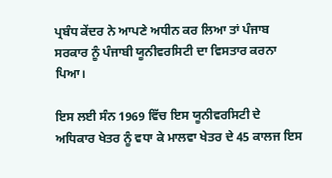ਪ੍ਰਬੰਧ ਕੇਂਦਰ ਨੇ ਆਪਣੇ ਅਧੀਨ ਕਰ ਲਿਆ ਤਾਂ ਪੰਜਾਬ ਸਰਕਾਰ ਨੂੰ ਪੰਜਾਬੀ ਯੂਨੀਵਰਸਿਟੀ ਦਾ ਵਿਸਤਾਰ ਕਰਨਾ ਪਿਆ।

ਇਸ ਲਈ ਸੰਨ 1969 ਵਿੱਚ ਇਸ ਯੂਨੀਵਰਸਿਟੀ ਦੇ ਅਧਿਕਾਰ ਖੇਤਰ ਨੂੰ ਵਧਾ ਕੇ ਮਾਲਵਾ ਖੇਤਰ ਦੇ 45 ਕਾਲਜ ਇਸ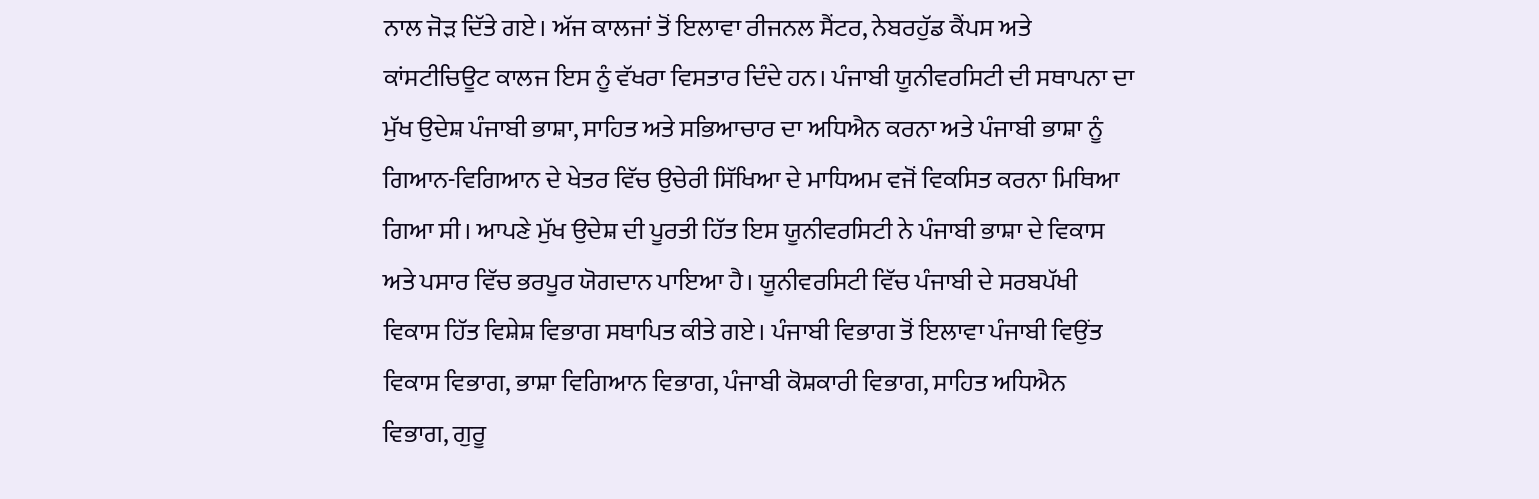ਨਾਲ ਜੋੜ ਦਿੱਤੇ ਗਏ। ਅੱਜ ਕਾਲਜਾਂ ਤੋਂ ਇਲਾਵਾ ਰੀਜਨਲ ਸੈਂਟਰ, ਨੇਬਰਹੁੱਡ ਕੈਂਪਸ ਅਤੇ ਕਾਂਸਟੀਚਿਊਟ ਕਾਲਜ ਇਸ ਨੂੰ ਵੱਖਰਾ ਵਿਸਤਾਰ ਦਿੰਦੇ ਹਨ। ਪੰਜਾਬੀ ਯੂਨੀਵਰਸਿਟੀ ਦੀ ਸਥਾਪਨਾ ਦਾ ਮੁੱਖ ਉਦੇਸ਼ ਪੰਜਾਬੀ ਭਾਸ਼ਾ, ਸਾਹਿਤ ਅਤੇ ਸਭਿਆਚਾਰ ਦਾ ਅਧਿਐਨ ਕਰਨਾ ਅਤੇ ਪੰਜਾਬੀ ਭਾਸ਼ਾ ਨੂੰ ਗਿਆਨ-ਵਿਗਿਆਨ ਦੇ ਖੇਤਰ ਵਿੱਚ ਉਚੇਰੀ ਸਿੱਖਿਆ ਦੇ ਮਾਧਿਅਮ ਵਜੋਂ ਵਿਕਸਿਤ ਕਰਨਾ ਮਿਥਿਆ ਗਿਆ ਸੀ। ਆਪਣੇ ਮੁੱਖ ਉਦੇਸ਼ ਦੀ ਪੂਰਤੀ ਹਿੱਤ ਇਸ ਯੂਨੀਵਰਸਿਟੀ ਨੇ ਪੰਜਾਬੀ ਭਾਸ਼ਾ ਦੇ ਵਿਕਾਸ ਅਤੇ ਪਸਾਰ ਵਿੱਚ ਭਰਪੂਰ ਯੋਗਦਾਨ ਪਾਇਆ ਹੈ। ਯੂਨੀਵਰਸਿਟੀ ਵਿੱਚ ਪੰਜਾਬੀ ਦੇ ਸਰਬਪੱਖੀ ਵਿਕਾਸ ਹਿੱਤ ਵਿਸ਼ੇਸ਼ ਵਿਭਾਗ ਸਥਾਪਿਤ ਕੀਤੇ ਗਏ। ਪੰਜਾਬੀ ਵਿਭਾਗ ਤੋਂ ਇਲਾਵਾ ਪੰਜਾਬੀ ਵਿਉਂਤ ਵਿਕਾਸ ਵਿਭਾਗ, ਭਾਸ਼ਾ ਵਿਗਿਆਨ ਵਿਭਾਗ, ਪੰਜਾਬੀ ਕੋਸ਼ਕਾਰੀ ਵਿਭਾਗ, ਸਾਹਿਤ ਅਧਿਐਨ ਵਿਭਾਗ, ਗੁਰੂ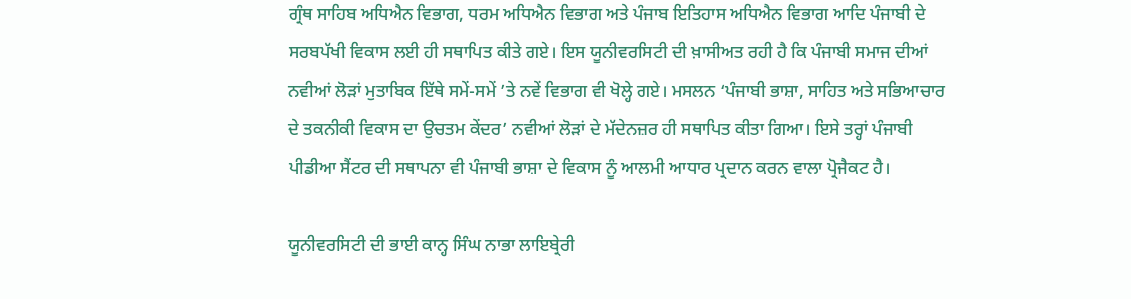ਗ੍ਰੰਥ ਸਾਹਿਬ ਅਧਿਐਨ ਵਿਭਾਗ, ਧਰਮ ਅਧਿਐਨ ਵਿਭਾਗ ਅਤੇ ਪੰਜਾਬ ਇਤਿਹਾਸ ਅਧਿਐਨ ਵਿਭਾਗ ਆਦਿ ਪੰਜਾਬੀ ਦੇ ਸਰਬਪੱਖੀ ਵਿਕਾਸ ਲਈ ਹੀ ਸਥਾਪਿਤ ਕੀਤੇ ਗਏ। ਇਸ ਯੂਨੀਵਰਸਿਟੀ ਦੀ ਖ਼ਾਸੀਅਤ ਰਹੀ ਹੈ ਕਿ ਪੰਜਾਬੀ ਸਮਾਜ ਦੀਆਂ ਨਵੀਆਂ ਲੋੜਾਂ ਮੁਤਾਬਿਕ ਇੱਥੇ ਸਮੇਂ-ਸਮੇਂ ’ਤੇ ਨਵੇਂ ਵਿਭਾਗ ਵੀ ਖੋਲ੍ਹੇ ਗਏ। ਮਸਲਨ ‘ਪੰਜਾਬੀ ਭਾਸ਼ਾ, ਸਾਹਿਤ ਅਤੇ ਸਭਿਆਚਾਰ ਦੇ ਤਕਨੀਕੀ ਵਿਕਾਸ ਦਾ ਉਚਤਮ ਕੇਂਦਰ’ ਨਵੀਆਂ ਲੋੜਾਂ ਦੇ ਮੱਦੇਨਜ਼ਰ ਹੀ ਸਥਾਪਿਤ ਕੀਤਾ ਗਿਆ। ਇਸੇ ਤਰ੍ਹਾਂ ਪੰਜਾਬੀ ਪੀਡੀਆ ਸੈਂਟਰ ਦੀ ਸਥਾਪਨਾ ਵੀ ਪੰਜਾਬੀ ਭਾਸ਼ਾ ਦੇ ਵਿਕਾਸ ਨੂੰ ਆਲਮੀ ਆਧਾਰ ਪ੍ਰਦਾਨ ਕਰਨ ਵਾਲਾ ਪ੍ਰੋਜੈਕਟ ਹੈ।

ਯੂਨੀਵਰਸਿਟੀ ਦੀ ਭਾਈ ਕਾਨ੍ਹ ਸਿੰਘ ਨਾਭਾ ਲਾਇਬ੍ਰੇਰੀ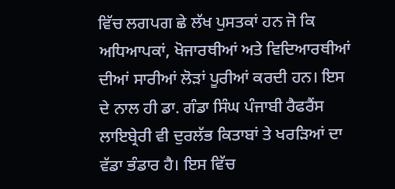ਵਿੱਚ ਲਗਪਗ ਛੇ ਲੱਖ ਪੁਸਤਕਾਂ ਹਨ ਜੋ ਕਿ ਅਧਿਆਪਕਾਂ, ਖੋਜਾਰਥੀਆਂ ਅਤੇ ਵਿਦਿਆਰਥੀਆਂ ਦੀਆਂ ਸਾਰੀਆਂ ਲੋੜਾਂ ਪੂਰੀਆਂ ਕਰਦੀ ਹਨ। ਇਸ ਦੇ ਨਾਲ ਹੀ ਡਾ. ਗੰਡਾ ਸਿੰਘ ਪੰਜਾਬੀ ਰੈਫਰੈਂਸ ਲਾਇਬ੍ਰੇਰੀ ਵੀ ਦੁਰਲੱਭ ਕਿਤਾਬਾਂ ਤੇ ਖਰੜਿਆਂ ਦਾ ਵੱਡਾ ਭੰਡਾਰ ਹੈ। ਇਸ ਵਿੱਚ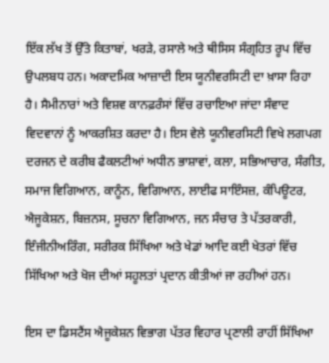ਇੱਕ ਲੱਖ ਤੋਂ ਉੱਤੇ ਕਿਤਾਬਾਂ, ਖਰੜੇ, ਰਸਾਲੇ ਅਤੇ ਥੀਸਿਸ ਸੰਗ੍ਰਹਿਤ ਰੂਪ ਵਿੱਚ ਉਪਲਬਧ ਹਨ। ਅਕਾਦਮਿਕ ਆਜ਼ਾਦੀ ਇਸ ਯੂਨੀਵਰਸਿਟੀ ਦਾ ਖ਼ਾਸਾ ਰਿਹਾ ਹੈ। ਸੈਮੀਨਾਰਾਂ ਅਤੇ ਵਿਸ਼ਵ ਕਾਨਫ਼ਰੰਸਾਂ ਵਿੱਚ ਰਚਾਇਆ ਜਾਂਦਾ ਸੰਵਾਦ ਵਿਦਵਾਨਾਂ ਨੂੰ ਆਕਰਸ਼ਿਤ ਕਰਦਾ ਹੈ। ਇਸ ਵੇਲੇ ਯੂਨੀਵਰਸਿਟੀ ਵਿਖੇ ਲਗਪਗ ਦਰਜਨ ਦੇ ਕਰੀਬ ਫੈਕਲਟੀਆਂ ਅਧੀਨ ਭਾਸ਼ਾਵਾਂ, ਕਲਾ, ਸਭਿਆਚਾਰ, ਸੰਗੀਤ, ਸਮਾਜ ਵਿਗਿਆਨ, ਕਾਨੂੰਨ, ਵਿਗਿਆਨ, ਲਾਈਫ ਸਾਇੰਸਜ਼, ਕੰਪਿਊਟਰ, ਐਜੂਕੇਸ਼ਨ, ਬਿਜ਼ਨਸ, ਸੂਚਨਾ ਵਿਗਿਆਨ, ਜਨ ਸੰਚਾਰ ਤੇ ਪੱਤਰਕਾਰੀ, ਇੰਜੀਨੀਅਰਿੰਗ, ਸਰੀਰਕ ਸਿੱਖਿਆ ਅਤੇ ਖੇਡਾਂ ਆਦਿ ਕਈ ਖੇਤਰਾਂ ਵਿੱਚ ਸਿੱਖਿਆ ਅਤੇ ਖੋਜ ਦੀਆਂ ਸਹੂਲਤਾਂ ਪ੍ਰਦਾਨ ਕੀਤੀਆਂ ਜਾ ਰਹੀਆਂ ਹਨ।

ਇਸ ਦਾ ਡਿਸਟੈਂਸ ਐਜੂਕੇਸ਼ਨ ਵਿਭਾਗ ਪੱਤਰ ਵਿਹਾਰ ਪ੍ਰਣਾਲੀ ਰਾਹੀਂ ਸਿੱਖਿਆ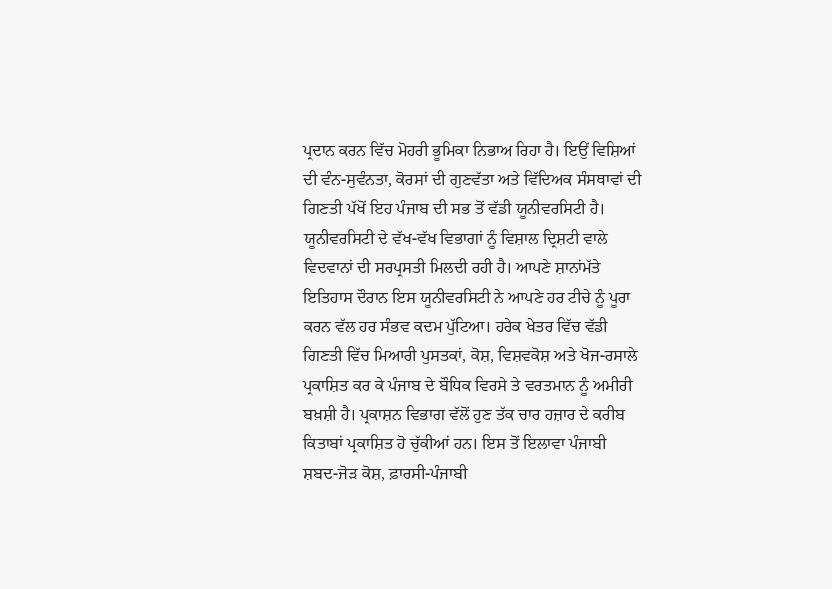ਪ੍ਰਦਾਨ ਕਰਨ ਵਿੱਚ ਮੋਹਰੀ ਭੂਮਿਕਾ ਨਿਭਾਅ ਰਿਹਾ ਹੈ। ਇਉਂ ਵਿਸ਼ਿਆਂ ਦੀ ਵੰਨ-ਸੁਵੰਨਤਾ, ਕੋਰਸਾਂ ਦੀ ਗੁਣਵੱਤਾ ਅਤੇ ਵਿੱਦਿਅਕ ਸੰਸਥਾਵਾਂ ਦੀ ਗਿਣਤੀ ਪੱਖੋਂ ਇਹ ਪੰਜਾਬ ਦੀ ਸਭ ਤੋਂ ਵੱਡੀ ਯੂਨੀਵਰਸਿਟੀ ਹੈ। ਯੂਨੀਵਰਸਿਟੀ ਦੇ ਵੱਖ-ਵੱਖ ਵਿਭਾਗਾਂ ਨੂੰ ਵਿਸ਼ਾਲ ਦ੍ਰਿਸ਼ਟੀ ਵਾਲੇ ਵਿਦਵਾਨਾਂ ਦੀ ਸਰਪ੍ਰਸਤੀ ਮਿਲਦੀ ਰਹੀ ਹੈ। ਆਪਣੇ ਸ਼ਾਨਾਂਮੱਤੇ ਇਤਿਹਾਸ ਦੌਰਾਨ ਇਸ ਯੂਨੀਵਰਸਿਟੀ ਨੇ ਆਪਣੇ ਹਰ ਟੀਚੇ ਨੂੰ ਪੂਰਾ ਕਰਨ ਵੱਲ ਹਰ ਸੰਭਵ ਕਦਮ ਪੁੱਟਿਆ। ਹਰੇਕ ਖੇਤਰ ਵਿੱਚ ਵੱਡੀ ਗਿਣਤੀ ਵਿੱਚ ਮਿਆਰੀ ਪੁਸਤਕਾਂ, ਕੋਸ਼, ਵਿਸ਼ਵਕੋਸ਼ ਅਤੇ ਖੋਜ-ਰਸਾਲੇ ਪ੍ਰਕਾਸ਼ਿਤ ਕਰ ਕੇ ਪੰਜਾਬ ਦੇ ਬੌਧਿਕ ਵਿਰਸੇ ਤੇ ਵਰਤਮਾਨ ਨੂੰ ਅਮੀਰੀ ਬਖ਼ਸ਼ੀ ਹੈ। ਪ੍ਰਕਾਸ਼ਨ ਵਿਭਾਗ ਵੱਲੋਂ ਹੁਣ ਤੱਕ ਚਾਰ ਹਜ਼ਾਰ ਦੇ ਕਰੀਬ ਕਿਤਾਬਾਂ ਪ੍ਰਕਾਸ਼ਿਤ ਹੋ ਚੁੱਕੀਆਂ ਹਨ। ਇਸ ਤੋਂ ਇਲਾਵਾ ਪੰਜਾਬੀ ਸ਼ਬਦ-ਜੋੜ ਕੋਸ਼, ਫ਼ਾਰਸੀ-ਪੰਜਾਬੀ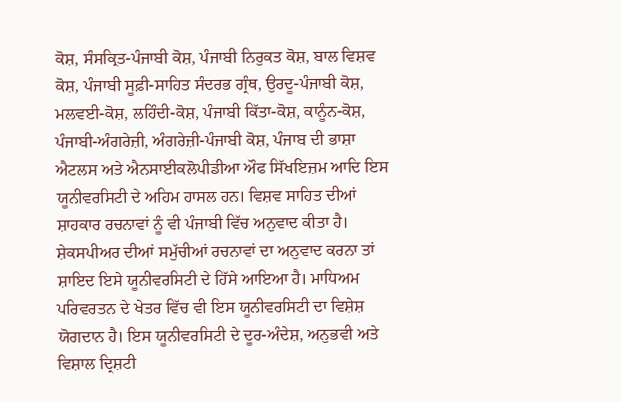ਕੋਸ਼, ਸੰਸਕ੍ਰਿਤ-ਪੰਜਾਬੀ ਕੋਸ਼, ਪੰਜਾਬੀ ਨਿਰੁਕਤ ਕੋਸ਼, ਬਾਲ ਵਿਸ਼ਵ ਕੋਸ਼, ਪੰਜਾਬੀ ਸੂਫ਼ੀ-ਸਾਹਿਤ ਸੰਦਰਭ ਗ੍ਰੰਥ, ਉਰਦੂ-ਪੰਜਾਬੀ ਕੋਸ਼, ਮਲਵਈ-ਕੋਸ਼, ਲਹਿੰਦੀ-ਕੋਸ਼, ਪੰਜਾਬੀ ਕਿੱਤਾ-ਕੋਸ਼, ਕਾਨੂੰਨ-ਕੋਸ਼, ਪੰਜਾਬੀ-ਅੰਗਰੇਜ਼ੀ, ਅੰਗਰੇਜ਼ੀ-ਪੰਜਾਬੀ ਕੋਸ਼, ਪੰਜਾਬ ਦੀ ਭਾਸ਼ਾ ਐਟਲਸ ਅਤੇ ਐਨਸਾਈਕਲੋਪੀਡੀਆ ਔਫ ਸਿੱਖਇਜ਼ਮ ਆਦਿ ਇਸ ਯੂਨੀਵਰਸਿਟੀ ਦੇ ਅਹਿਮ ਹਾਸਲ ਹਨ। ਵਿਸ਼ਵ ਸਾਹਿਤ ਦੀਆਂ ਸ਼ਾਹਕਾਰ ਰਚਨਾਵਾਂ ਨੂੰ ਵੀ ਪੰਜਾਬੀ ਵਿੱਚ ਅਨੁਵਾਦ ਕੀਤਾ ਹੈ। ਸ਼ੇਕਸਪੀਅਰ ਦੀਆਂ ਸਮੁੱਚੀਆਂ ਰਚਨਾਵਾਂ ਦਾ ਅਨੁਵਾਦ ਕਰਨਾ ਤਾਂ ਸ਼ਾਇਦ ਇਸੇ ਯੂਨੀਵਰਸਿਟੀ ਦੇ ਹਿੱਸੇ ਆਇਆ ਹੈ। ਮਾਧਿਅਮ ਪਰਿਵਰਤਨ ਦੇ ਖੇਤਰ ਵਿੱਚ ਵੀ ਇਸ ਯੂਨੀਵਰਸਿਟੀ ਦਾ ਵਿਸ਼ੇਸ਼ ਯੋਗਦਾਨ ਹੈ। ਇਸ ਯੂਨੀਵਰਸਿਟੀ ਦੇ ਦੂਰ-ਅੰਦੇਸ਼, ਅਨੁਭਵੀ ਅਤੇ ਵਿਸ਼ਾਲ ਦ੍ਰਿਸ਼ਟੀ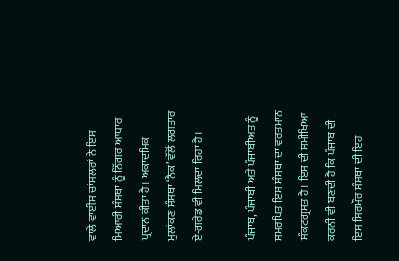ਵਾਲੇ ਵਾਈਸ ਚਾਂਸਲਰਾਂ ਨੇ ਇਸ ਮਿਆਰੀ ਸੰਸਥਾ ਨੂੰ ਨਿੱਗਰ ਆਧਾਰ ਪ੍ਰਦਾਨ ਕੀਤਾ ਹੈ। ਅਕਾਦਮਿਕ ਮੁਲਾਂਕਣ ਸੰਸਥਾ ‘ਨੈਕ’ ਵੱਲੋਂ ਲਗਤਾਰ ਏ-ਗਰੇਡ ਵੀ ਮਿਲਦਾ ਰਿਹਾ ਹੈ।

ਪੰਜਾਬ, ਪੰਜਾਬੀ ਅਤੇ ਪੰਜਾਬੀਅਤ ਨੂੰ ਸਮਰਪਿਤ ਇਸ ਸੰਸਥਾ ਦਾ ਵਰਤਮਾਨ ਸੰਕਟਗ੍ਰਸਤ ਹੈ। ਇਸ ਦੀ ਸਮੀਖਿਆ ਕਰਨੀ ਵੀ ਬਣਦੀ ਹੈ ਕਿ ਪੰਜਾਬ ਦੀ ਇਸ ਸਿਰਮੌਰ ਸੰਸਥਾ ਦੀ ਇਹ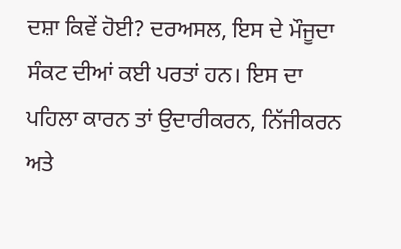ਦਸ਼ਾ ਕਿਵੇਂ ਹੋਈ? ਦਰਅਸਲ, ਇਸ ਦੇ ਮੌਜੂਦਾ ਸੰਕਟ ਦੀਆਂ ਕਈ ਪਰਤਾਂ ਹਨ। ਇਸ ਦਾ ਪਹਿਲਾ ਕਾਰਨ ਤਾਂ ਉਦਾਰੀਕਰਨ, ਨਿੱਜੀਕਰਨ ਅਤੇ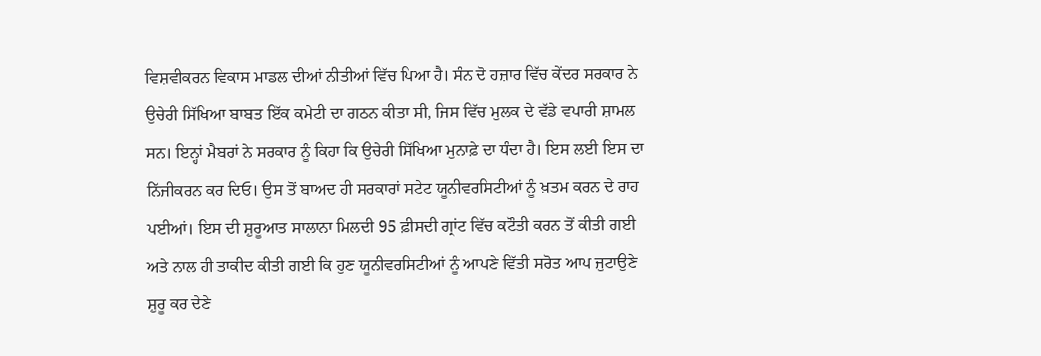ਵਿਸ਼ਵੀਕਰਨ ਵਿਕਾਸ ਮਾਡਲ ਦੀਆਂ ਨੀਤੀਆਂ ਵਿੱਚ ਪਿਆ ਹੈ। ਸੰਨ ਦੋ ਹਜ਼ਾਰ ਵਿੱਚ ਕੇਂਦਰ ਸਰਕਾਰ ਨੇ ਉਚੇਰੀ ਸਿੱਖਿਆ ਬਾਬਤ ਇੱਕ ਕਮੇਟੀ ਦਾ ਗਠਨ ਕੀਤਾ ਸੀ, ਜਿਸ ਵਿੱਚ ਮੁਲਕ ਦੇ ਵੱਡੇ ਵਪਾਰੀ ਸ਼ਾਮਲ ਸਨ। ਇਨ੍ਹਾਂ ਮੈਬਰਾਂ ਨੇ ਸਰਕਾਰ ਨੂੰ ਕਿਹਾ ਕਿ ਉਚੇਰੀ ਸਿੱਖਿਆ ਮੁਨਾਫ਼ੇ ਦਾ ਧੰਦਾ ਹੈ। ਇਸ ਲਈ ਇਸ ਦਾ ਨਿੱਜੀਕਰਨ ਕਰ ਦਿਓ। ਉਸ ਤੋਂ ਬਾਅਦ ਹੀ ਸਰਕਾਰਾਂ ਸਟੇਟ ਯੂਨੀਵਰਸਿਟੀਆਂ ਨੂੰ ਖ਼ਤਮ ਕਰਨ ਦੇ ਰਾਹ ਪਈਆਂ। ਇਸ ਦੀ ਸ਼ੁਰੂਆਤ ਸਾਲਾਨਾ ਮਿਲਦੀ 95 ਫ਼ੀਸਦੀ ਗ੍ਰਾਂਟ ਵਿੱਚ ਕਟੌਤੀ ਕਰਨ ਤੋਂ ਕੀਤੀ ਗਈ ਅਤੇ ਨਾਲ ਹੀ ਤਾਕੀਦ ਕੀਤੀ ਗਈ ਕਿ ਹੁਣ ਯੂਨੀਵਰਸਿਟੀਆਂ ਨੂੰ ਆਪਣੇ ਵਿੱਤੀ ਸਰੋਤ ਆਪ ਜੁਟਾਉਣੇ ਸ਼ੁਰੂ ਕਰ ਦੇਣੇ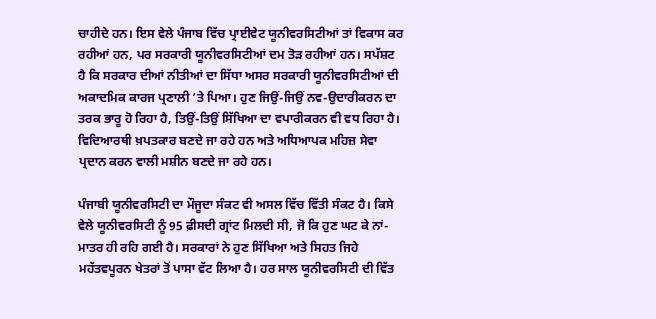ਚਾਹੀਦੇ ਹਨ। ਇਸ ਵੇਲੇ ਪੰਜਾਬ ਵਿੱਚ ਪ੍ਰਾਈਵੇਟ ਯੂਨੀਵਰਸਿਟੀਆਂ ਤਾਂ ਵਿਕਾਸ ਕਰ ਰਹੀਆਂ ਹਨ, ਪਰ ਸਰਕਾਰੀ ਯੂਨੀਵਰਸਿਟੀਆਂ ਦਮ ਤੋੜ ਰਹੀਆਂ ਹਨ। ਸਪੱਸ਼ਟ ਹੈ ਕਿ ਸਰਕਾਰ ਦੀਆਂ ਨੀਤੀਆਂ ਦਾ ਸਿੱਧਾ ਅਸਰ ਸਰਕਾਰੀ ਯੂਨੀਵਰਸਿਟੀਆਂ ਦੀ ਅਕਾਦਮਿਕ ਕਾਰਜ ਪ੍ਰਣਾਲੀ ’ਤੇ ਪਿਆ। ਹੁਣ ਜਿਉਂ-ਜਿਉਂ ਨਵ-ਉਦਾਰੀਕਰਨ ਦਾ ਤਰਕ ਭਾਰੂ ਹੋ ਰਿਹਾ ਹੈ, ਤਿਉਂ-ਤਿਉਂ ਸਿੱਖਿਆ ਦਾ ਵਪਾਰੀਕਰਨ ਵੀ ਵਧ ਰਿਹਾ ਹੈ। ਵਿਦਿਆਰਥੀ ਖ਼ਪਤਕਾਰ ਬਣਦੇ ਜਾ ਰਹੇ ਹਨ ਅਤੇ ਅਧਿਆਪਕ ਮਹਿਜ਼ ਸੇਵਾ ਪ੍ਰਦਾਨ ਕਰਨ ਵਾਲੀ ਮਸ਼ੀਨ ਬਣਦੇ ਜਾ ਰਹੇ ਹਨ।

ਪੰਜਾਬੀ ਯੂਨੀਵਰਸਿਟੀ ਦਾ ਮੌਜੂਦਾ ਸੰਕਟ ਵੀ ਅਸਲ ਵਿੱਚ ਵਿੱਤੀ ਸੰਕਟ ਹੈ। ਕਿਸੇ ਵੇਲੇ ਯੂਨੀਵਰਸਿਟੀ ਨੂੰ 95 ਫ਼ੀਸਦੀ ਗ੍ਰਾਂਟ ਮਿਲਦੀ ਸੀ, ਜੋ ਕਿ ਹੁਣ ਘਟ ਕੇ ਨਾਂ-ਮਾਤਰ ਹੀ ਰਹਿ ਗਈ ਹੈ। ਸਰਕਾਰਾਂ ਨੇ ਹੁਣ ਸਿੱਖਿਆ ਅਤੇ ਸਿਹਤ ਜਿਹੇ ਮਹੱਤਵਪੂਰਨ ਖੇਤਰਾਂ ਤੋਂ ਪਾਸਾ ਵੱਟ ਲਿਆ ਹੈ। ਹਰ ਸਾਲ ਯੂਨੀਵਰਸਿਟੀ ਦੀ ਵਿੱਤ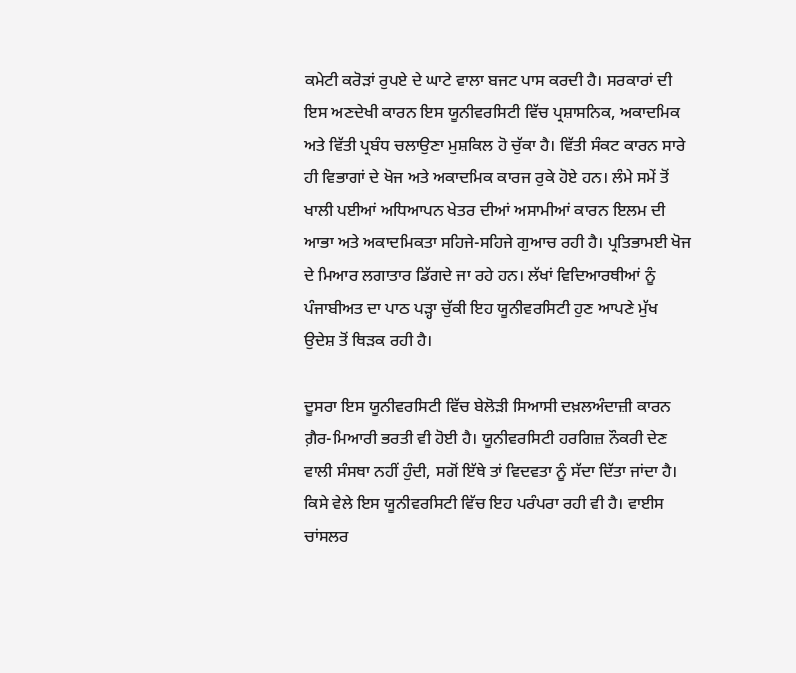ਕਮੇਟੀ ਕਰੋੜਾਂ ਰੁਪਏ ਦੇ ਘਾਟੇ ਵਾਲਾ ਬਜਟ ਪਾਸ ਕਰਦੀ ਹੈ। ਸਰਕਾਰਾਂ ਦੀ ਇਸ ਅਣਦੇਖੀ ਕਾਰਨ ਇਸ ਯੂਨੀਵਰਸਿਟੀ ਵਿੱਚ ਪ੍ਰਸ਼ਾਸਨਿਕ, ਅਕਾਦਮਿਕ ਅਤੇ ਵਿੱਤੀ ਪ੍ਰਬੰਧ ਚਲਾਉਣਾ ਮੁਸ਼ਕਿਲ ਹੋ ਚੁੱਕਾ ਹੈ। ਵਿੱਤੀ ਸੰਕਟ ਕਾਰਨ ਸਾਰੇ ਹੀ ਵਿਭਾਗਾਂ ਦੇ ਖੋਜ ਅਤੇ ਅਕਾਦਮਿਕ ਕਾਰਜ ਰੁਕੇ ਹੋਏ ਹਨ। ਲੰਮੇ ਸਮੇਂ ਤੋਂ ਖਾਲੀ ਪਈਆਂ ਅਧਿਆਪਨ ਖੇਤਰ ਦੀਆਂ ਅਸਾਮੀਆਂ ਕਾਰਨ ਇਲਮ ਦੀ ਆਭਾ ਅਤੇ ਅਕਾਦਮਿਕਤਾ ਸਹਿਜੇ-ਸਹਿਜੇ ਗੁਆਚ ਰਹੀ ਹੈ। ਪ੍ਰਤਿਭਾਮਈ ਖੋਜ ਦੇ ਮਿਆਰ ਲਗਾਤਾਰ ਡਿੱਗਦੇ ਜਾ ਰਹੇ ਹਨ। ਲੱਖਾਂ ਵਿਦਿਆਰਥੀਆਂ ਨੂੰ ਪੰਜਾਬੀਅਤ ਦਾ ਪਾਠ ਪੜ੍ਹਾ ਚੁੱਕੀ ਇਹ ਯੂਨੀਵਰਸਿਟੀ ਹੁਣ ਆਪਣੇ ਮੁੱਖ ਉਦੇਸ਼ ਤੋਂ ਥਿੜਕ ਰਹੀ ਹੈ।

ਦੂਸਰਾ ਇਸ ਯੂਨੀਵਰਸਿਟੀ ਵਿੱਚ ਬੇਲੋੜੀ ਸਿਆਸੀ ਦਖ਼ਲਅੰਦਾਜ਼ੀ ਕਾਰਨ ਗ਼ੈਰ-ਮਿਆਰੀ ਭਰਤੀ ਵੀ ਹੋਈ ਹੈ। ਯੂਨੀਵਰਸਿਟੀ ਹਰਗਿਜ਼ ਨੌਕਰੀ ਦੇਣ ਵਾਲੀ ਸੰਸਥਾ ਨਹੀਂ ਹੁੰਦੀ, ਸਗੋਂ ਇੱਥੇ ਤਾਂ ਵਿਦਵਤਾ ਨੂੰ ਸੱਦਾ ਦਿੱਤਾ ਜਾਂਦਾ ਹੈ। ਕਿਸੇ ਵੇਲੇ ਇਸ ਯੂਨੀਵਰਸਿਟੀ ਵਿੱਚ ਇਹ ਪਰੰਪਰਾ ਰਹੀ ਵੀ ਹੈ। ਵਾਈਸ ਚਾਂਸਲਰ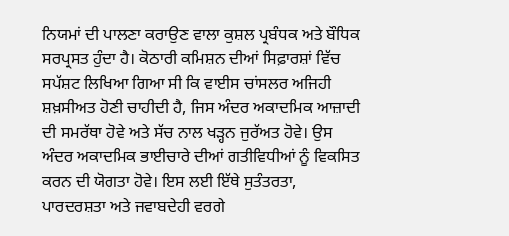ਨਿਯਮਾਂ ਦੀ ਪਾਲਣਾ ਕਰਾਉਣ ਵਾਲਾ ਕੁਸ਼ਲ ਪ੍ਰਬੰਧਕ ਅਤੇ ਬੌਧਿਕ ਸਰਪ੍ਰਸਤ ਹੁੰਦਾ ਹੈ। ਕੋਠਾਰੀ ਕਮਿਸ਼ਨ ਦੀਆਂ ਸਿਫ਼ਾਰਸ਼ਾਂ ਵਿੱਚ ਸਪੱਸ਼ਟ ਲਿਖਿਆ ਗਿਆ ਸੀ ਕਿ ਵਾਈਸ ਚਾਂਸਲਰ ਅਜਿਹੀ ਸ਼ਖ਼ਸੀਅਤ ਹੋਣੀ ਚਾਹੀਦੀ ਹੈ, ਜਿਸ ਅੰਦਰ ਅਕਾਦਮਿਕ ਆਜ਼ਾਦੀ ਦੀ ਸਮਰੱਥਾ ਹੋਵੇ ਅਤੇ ਸੱਚ ਨਾਲ ਖੜ੍ਹਨ ਜੁਰੱਅਤ ਹੋਵੇ। ਉਸ ਅੰਦਰ ਅਕਾਦਮਿਕ ਭਾਈਚਾਰੇ ਦੀਆਂ ਗਤੀਵਿਧੀਆਂ ਨੂੰ ਵਿਕਸਿਤ ਕਰਨ ਦੀ ਯੋਗਤਾ ਹੋਵੇ। ਇਸ ਲਈ ਇੱਥੇ ਸੁਤੰਤਰਤਾ, ਪਾਰਦਰਸ਼ਤਾ ਅਤੇ ਜਵਾਬਦੇਹੀ ਵਰਗੇ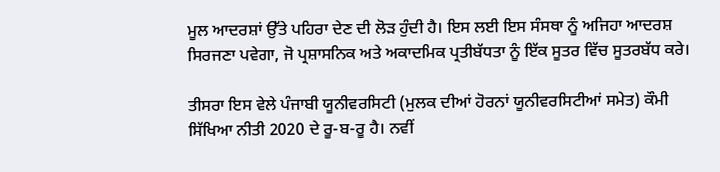ਮੂਲ ਆਦਰਸ਼ਾਂ ਉੱਤੇ ਪਹਿਰਾ ਦੇਣ ਦੀ ਲੋੜ ਹੁੰਦੀ ਹੈ। ਇਸ ਲਈ ਇਸ ਸੰਸਥਾ ਨੂੰ ਅਜਿਹਾ ਆਦਰਸ਼ ਸਿਰਜਣਾ ਪਵੇਗਾ, ਜੋ ਪ੍ਰਸ਼ਾਸਨਿਕ ਅਤੇ ਅਕਾਦਮਿਕ ਪ੍ਰਤੀਬੱਧਤਾ ਨੂੰ ਇੱਕ ਸੂਤਰ ਵਿੱਚ ਸੂਤਰਬੱਧ ਕਰੇ।

ਤੀਸਰਾ ਇਸ ਵੇਲੇ ਪੰਜਾਬੀ ਯੂਨੀਵਰਸਿਟੀ (ਮੁਲਕ ਦੀਆਂ ਹੋਰਨਾਂ ਯੂਨੀਵਰਸਿਟੀਆਂ ਸਮੇਤ) ਕੌਮੀ ਸਿੱਖਿਆ ਨੀਤੀ 2020 ਦੇ ਰੂ-ਬ-ਰੂ ਹੈ। ਨਵੀਂ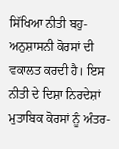ਸਿੱਖਿਆ ਨੀਤੀ ਬਹੁ-ਅਨੁਸ਼ਾਸਨੀ ਕੋਰਸਾਂ ਦੀ ਵਕਾਲਤ ਕਰਦੀ ਹੈ। ਇਸ ਨੀਤੀ ਦੇ ਦਿਸ਼ਾ ਨਿਰਦੇਸ਼ਾਂ ਮੁਤਾਬਿਕ ਕੋਰਸਾਂ ਨੂੰ ਅੰਤਰ-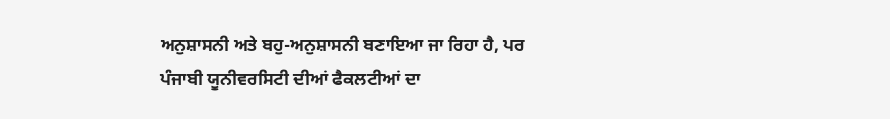ਅਨੁਸ਼ਾਸਨੀ ਅਤੇ ਬਹੁ-ਅਨੁਸ਼ਾਸਨੀ ਬਣਾਇਆ ਜਾ ਰਿਹਾ ਹੈ, ਪਰ ਪੰਜਾਬੀ ਯੂਨੀਵਰਸਿਟੀ ਦੀਆਂ ਫੈਕਲਟੀਆਂ ਦਾ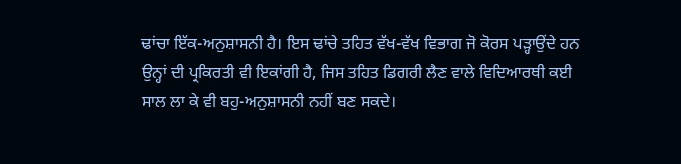ਢਾਂਚਾ ਇੱਕ-ਅਨੁਸ਼ਾਸਨੀ ਹੈ। ਇਸ ਢਾਂਚੇ ਤਹਿਤ ਵੱਖ-ਵੱਖ ਵਿਭਾਗ ਜੋ ਕੋਰਸ ਪੜ੍ਹਾਉਂਦੇ ਹਨ ਉਨ੍ਹਾਂ ਦੀ ਪ੍ਰਕਿਰਤੀ ਵੀ ਇਕਾਂਗੀ ਹੈ, ਜਿਸ ਤਹਿਤ ਡਿਗਰੀ ਲੈਣ ਵਾਲੇ ਵਿਦਿਆਰਥੀ ਕਈ ਸਾਲ ਲਾ ਕੇ ਵੀ ਬਹੁ-ਅਨੁਸ਼ਾਸਨੀ ਨਹੀਂ ਬਣ ਸਕਦੇ।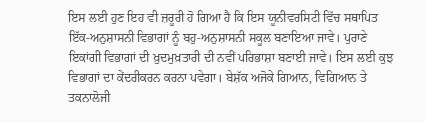ਇਸ ਲਈ ਹੁਣ ਇਹ ਵੀ ਜ਼ਰੂਰੀ ਹੋ ਗਿਆ ਹੈ ਕਿ ਇਸ ਯੂਨੀਵਰਸਿਟੀ ਵਿੱਚ ਸਥਾਪਿਤ ਇੱਕ-ਅਨੁਸ਼ਾਸਨੀ ਵਿਭਾਗਾਂ ਨੂੰ ਬਹੁ-ਅਨੁਸ਼ਾਸਨੀ ਸਕੂਲ ਬਣਾਇਆ ਜਾਵੇ। ਪੁਰਾਣੇ ਇਕਾਂਗੀ ਵਿਭਾਗਾਂ ਦੀ ਖ਼ੁਦਮੁਖ਼ਤਾਰੀ ਦੀ ਨਵੀਂ ਪਰਿਭਾਸ਼ਾ ਬਣਾਈ ਜਾਵੇ। ਇਸ ਲਈ ਕੁਝ ਵਿਭਾਗਾਂ ਦਾ ਕੇਂਦਰੀਕਰਨ ਕਰਨਾ ਪਵੇਗਾ। ਬੇਸ਼ੱਕ ਅਜੋਕੇ ਗਿਆਨ, ਵਿਗਿਆਨ ਤੇ ਤਕਨਾਲੋਜੀ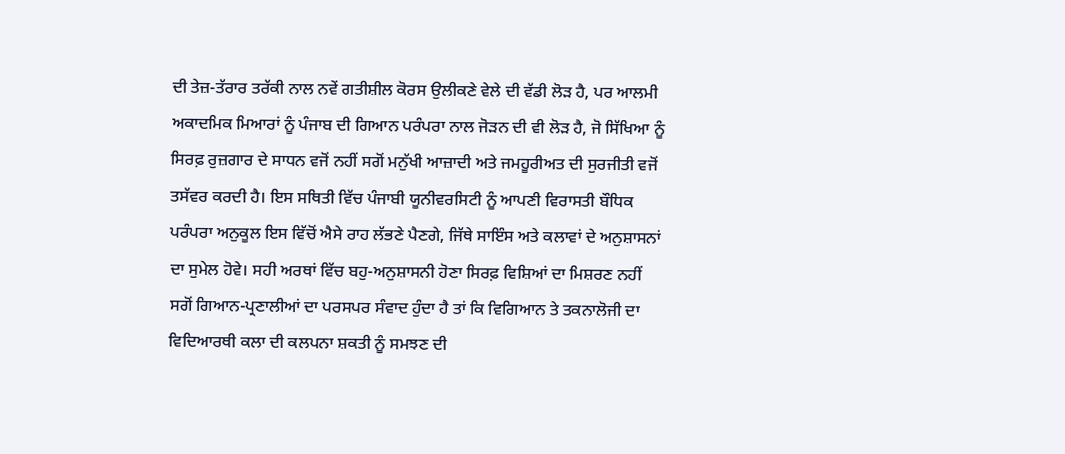ਦੀ ਤੇਜ਼-ਤੱਰਾਰ ਤਰੱਕੀ ਨਾਲ ਨਵੇਂ ਗਤੀਸ਼ੀਲ ਕੋਰਸ ਉਲੀਕਣੇ ਵੇਲੇ ਦੀ ਵੱਡੀ ਲੋੜ ਹੈ, ਪਰ ਆਲਮੀ ਅਕਾਦਮਿਕ ਮਿਆਰਾਂ ਨੂੰ ਪੰਜਾਬ ਦੀ ਗਿਆਨ ਪਰੰਪਰਾ ਨਾਲ ਜੋੜਨ ਦੀ ਵੀ ਲੋੜ ਹੈ, ਜੋ ਸਿੱਖਿਆ ਨੂੰ ਸਿਰਫ਼ ਰੁਜ਼ਗਾਰ ਦੇ ਸਾਧਨ ਵਜੋਂ ਨਹੀਂ ਸਗੋਂ ਮਨੁੱਖੀ ਆਜ਼ਾਦੀ ਅਤੇ ਜਮਹੂਰੀਅਤ ਦੀ ਸੁਰਜੀਤੀ ਵਜੋਂ ਤਸੱਵਰ ਕਰਦੀ ਹੈ। ਇਸ ਸਥਿਤੀ ਵਿੱਚ ਪੰਜਾਬੀ ਯੂਨੀਵਰਸਿਟੀ ਨੂੰ ਆਪਣੀ ਵਿਰਾਸਤੀ ਬੌਧਿਕ ਪਰੰਪਰਾ ਅਨੁਕੂਲ ਇਸ ਵਿੱਚੋਂ ਐਸੇ ਰਾਹ ਲੱਭਣੇ ਪੈਣਗੇ, ਜਿੱਥੇ ਸਾਇੰਸ ਅਤੇ ਕਲਾਵਾਂ ਦੇ ਅਨੁਸ਼ਾਸਨਾਂ ਦਾ ਸੁਮੇਲ ਹੋਵੇ। ਸਹੀ ਅਰਥਾਂ ਵਿੱਚ ਬਹੁ-ਅਨੁਸ਼ਾਸਨੀ ਹੋਣਾ ਸਿਰਫ਼ ਵਿਸ਼ਿਆਂ ਦਾ ਮਿਸ਼ਰਣ ਨਹੀਂ ਸਗੋਂ ਗਿਆਨ-ਪ੍ਰਣਾਲੀਆਂ ਦਾ ਪਰਸਪਰ ਸੰਵਾਦ ਹੁੰਦਾ ਹੈ ਤਾਂ ਕਿ ਵਿਗਿਆਨ ਤੇ ਤਕਨਾਲੋਜੀ ਦਾ ਵਿਦਿਆਰਥੀ ਕਲਾ ਦੀ ਕਲਪਨਾ ਸ਼ਕਤੀ ਨੂੰ ਸਮਝਣ ਦੀ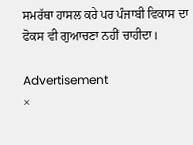ਸਮਰੱਥਾ ਹਾਸਲ ਕਰੇ ਪਰ ਪੰਜਾਬੀ ਵਿਕਾਸ ਦਾ ਫੋਕਸ ਵੀ ਗੁਆਚਣਾ ਨਹੀਂ ਚਾਹੀਦਾ।

Advertisement
×